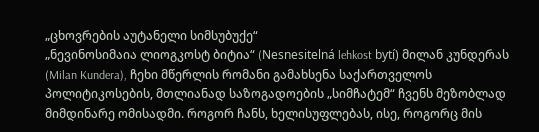„ცხოვრების აუტანელი სიმსუბუქე“
„ნევინოსიმაია ლიოგკოსტ ბიტია“ (Nesnesitelná lehkost bytí) მილან კუნდერას (Milan Kundera), ჩეხი მწერლის რომანი გამახსენა საქართველოს პოლიტიკოსების, მთლიანად საზოგადოების „სიმჩატემ“ ჩვენს მეზობლად მიმდინარე ომისადმი. როგორ ჩანს, ხელისუფლებას, ისე, როგორც მის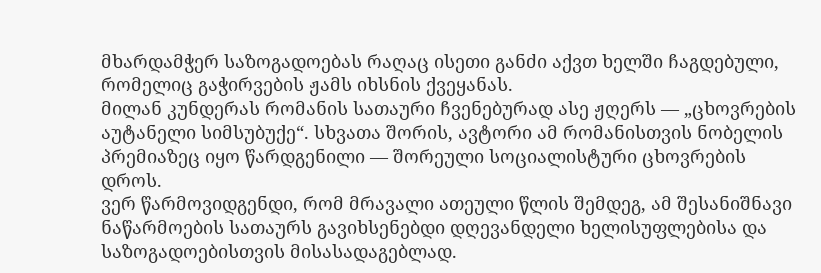მხარდამჭერ საზოგადოებას რაღაც ისეთი განძი აქვთ ხელში ჩაგდებული, რომელიც გაჭირვების ჟამს იხსნის ქვეყანას.
მილან კუნდერას რომანის სათაური ჩვენებურად ასე ჟღერს — „ცხოვრების აუტანელი სიმსუბუქე“. სხვათა შორის, ავტორი ამ რომანისთვის ნობელის პრემიაზეც იყო წარდგენილი — შორეული სოციალისტური ცხოვრების დროს.
ვერ წარმოვიდგენდი, რომ მრავალი ათეული წლის შემდეგ, ამ შესანიშნავი ნაწარმოების სათაურს გავიხსენებდი დღევანდელი ხელისუფლებისა და საზოგადოებისთვის მისასადაგებლად.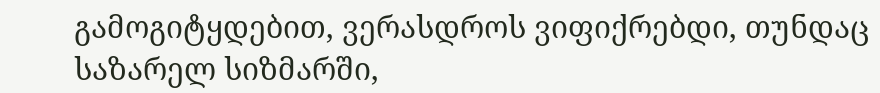გამოგიტყდებით, ვერასდროს ვიფიქრებდი, თუნდაც საზარელ სიზმარში,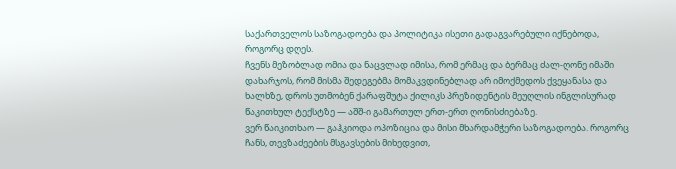საქართველოს საზოგადოება და პოლიტიკა ისეთი გადაგვარებული იქნებოდა, როგორც დღეს.
ჩვენს მეზობლად ომია და ნაცვლად იმისა, რომ ერმაც და ბერმაც ძალ-ღონე იმაში დახარჯოს, რომ მისმა შედეგებმა მომაკვდინებლად არ იმოქმედოს ქვეყანასა და ხალხზე, დროს უთმობენ ქარაფშუტა ქილიკს პრეზიდენტის მეუღლის ინგლისურად წაკითხულ ტექსტზე — აშშ-ი გამართულ ერთ-ერთ ღონისძიებაზე.
ვერ წაიკითხაო — გაჰკიოდა ოპოზიცია და მისი მხარდამჭერი საზოგადოება. როგორც ჩანს, თევზაძეების მსგავსების მიხედვით,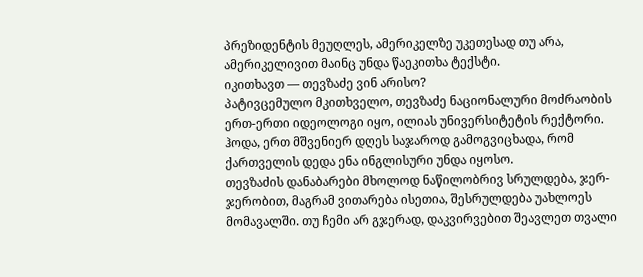პრეზიდენტის მეუღლეს, ამერიკელზე უკეთესად თუ არა, ამერიკელივით მაინც უნდა წაეკითხა ტექსტი.
იკითხავთ — თევზაძე ვინ არისო?
პატივცემულო მკითხველო, თევზაძე ნაციონალური მოძრაობის ერთ-ერთი იდეოლოგი იყო, ილიას უნივერსიტეტის რექტორი. ჰოდა, ერთ მშვენიერ დღეს საჯაროდ გამოგვიცხადა, რომ ქართველის დედა ენა ინგლისური უნდა იყოსო.
თევზაძის დანაბარები მხოლოდ ნაწილობრივ სრულდება, ჯერ-ჯერობით, მაგრამ ვითარება ისეთია, შესრულდება უახლოეს მომავალში. თუ ჩემი არ გჯერად, დაკვირვებით შეავლეთ თვალი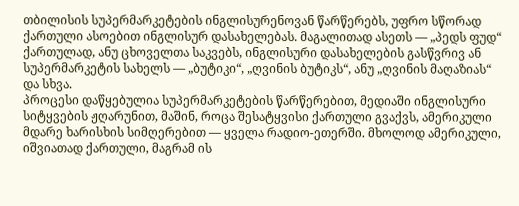თბილისის სუპერმარკეტების ინგლისურენოვან წარწერებს, უფრო სწორად ქართული ასოებით ინგლისურ დასახელებას. მაგალითად ასეთს — „პედს ფუდ“ ქართულად, ანუ ცხოველთა საკვებს, ინგლისური დასახელების გასწვრივ ან სუპერმარკეტის სახელს — „ბუტიკი“, „ღვინის ბუტიკს“, ანუ „ღვინის მაღაზიას“ და სხვა.
პროცესი დაწყებულია სუპერმარკეტების წარწერებით, მედიაში ინგლისური სიტყვების ჟღარუნით, მაშინ, როცა შესატყვისი ქართული გვაქვს, ამერიკული მდარე ხარისხის სიმღერებით — ყველა რადიო-ეთერში. მხოლოდ ამერიკული, იშვიათად ქართული, მაგრამ ის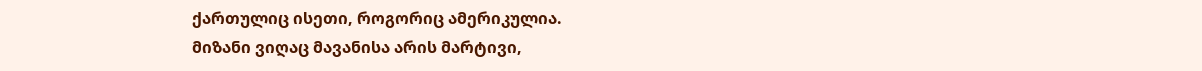ქართულიც ისეთი, როგორიც ამერიკულია.
მიზანი ვიღაც მავანისა არის მარტივი,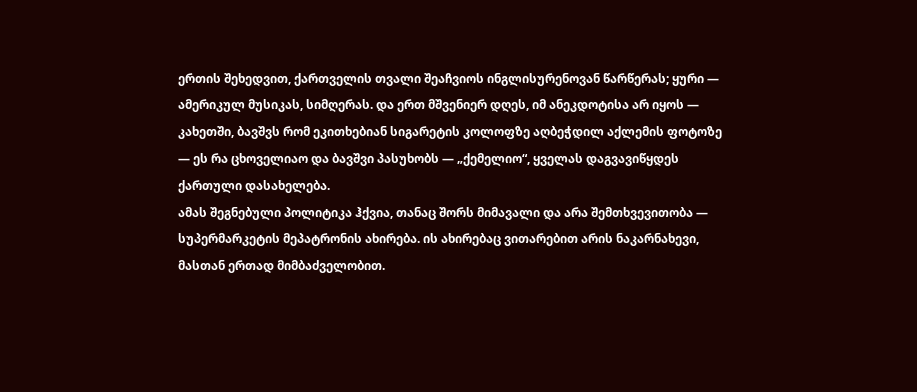ერთის შეხედვით, ქართველის თვალი შეაჩვიოს ინგლისურენოვან წარწერას; ყური — ამერიკულ მუსიკას, სიმღერას. და ერთ მშვენიერ დღეს, იმ ანეკდოტისა არ იყოს — კახეთში, ბავშვს რომ ეკითხებიან სიგარეტის კოლოფზე აღბეჭდილ აქლემის ფოტოზე — ეს რა ცხოველიაო და ბავშვი პასუხობს — „ქემელიო“, ყველას დაგვავიწყდეს ქართული დასახელება.
ამას შეგნებული პოლიტიკა ჰქვია, თანაც შორს მიმავალი და არა შემთხვევითობა — სუპერმარკეტის მეპატრონის ახირება. ის ახირებაც ვითარებით არის ნაკარნახევი, მასთან ერთად მიმბაძველობით.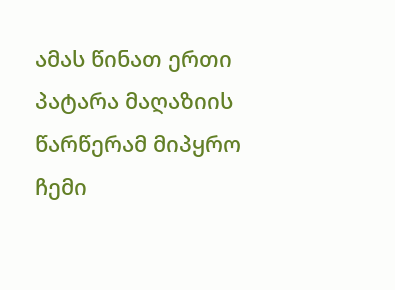ამას წინათ ერთი პატარა მაღაზიის წარწერამ მიპყრო ჩემი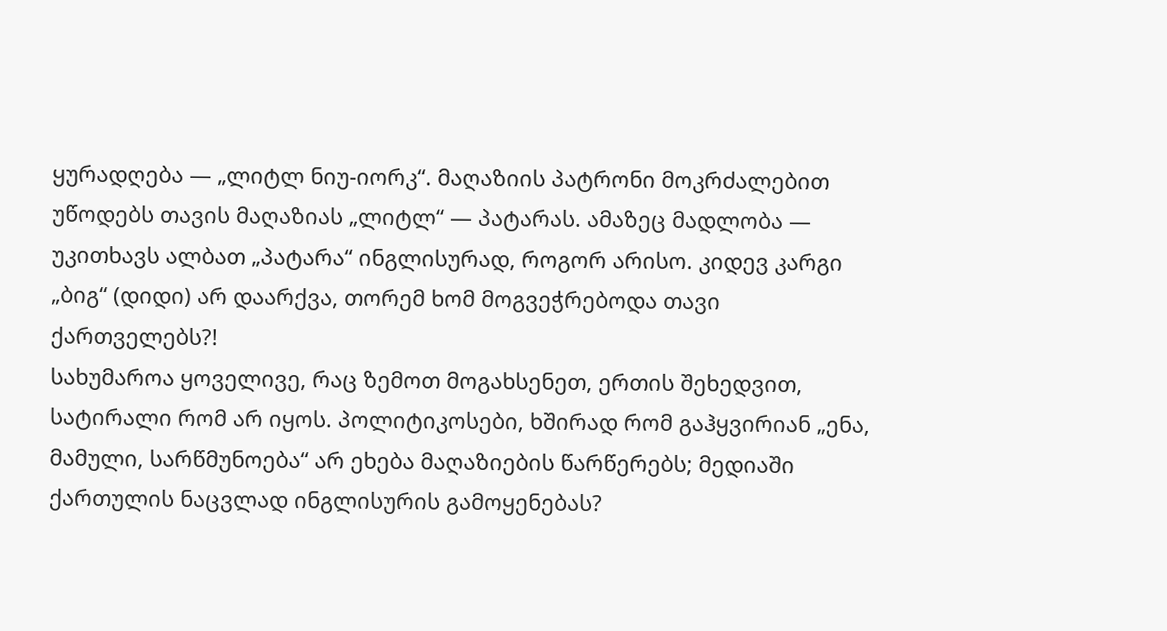ყურადღება — „ლიტლ ნიუ-იორკ“. მაღაზიის პატრონი მოკრძალებით უწოდებს თავის მაღაზიას „ლიტლ“ — პატარას. ამაზეც მადლობა — უკითხავს ალბათ „პატარა“ ინგლისურად, როგორ არისო. კიდევ კარგი „ბიგ“ (დიდი) არ დაარქვა, თორემ ხომ მოგვეჭრებოდა თავი ქართველებს?!
სახუმაროა ყოველივე, რაც ზემოთ მოგახსენეთ, ერთის შეხედვით, სატირალი რომ არ იყოს. პოლიტიკოსები, ხშირად რომ გაჰყვირიან „ენა, მამული, სარწმუნოება“ არ ეხება მაღაზიების წარწერებს; მედიაში ქართულის ნაცვლად ინგლისურის გამოყენებას?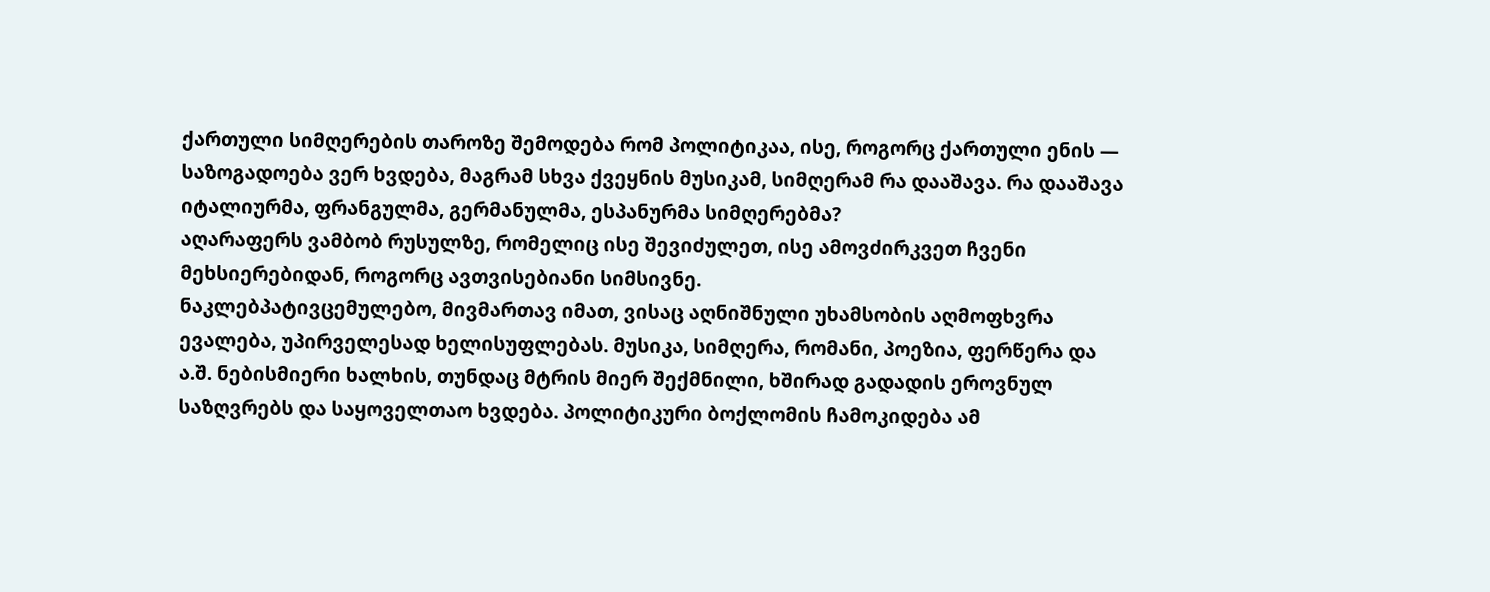ქართული სიმღერების თაროზე შემოდება რომ პოლიტიკაა, ისე, როგორც ქართული ენის — საზოგადოება ვერ ხვდება, მაგრამ სხვა ქვეყნის მუსიკამ, სიმღერამ რა დააშავა. რა დააშავა იტალიურმა, ფრანგულმა, გერმანულმა, ესპანურმა სიმღერებმა?
აღარაფერს ვამბობ რუსულზე, რომელიც ისე შევიძულეთ, ისე ამოვძირკვეთ ჩვენი მეხსიერებიდან, როგორც ავთვისებიანი სიმსივნე.
ნაკლებპატივცემულებო, მივმართავ იმათ, ვისაც აღნიშნული უხამსობის აღმოფხვრა ევალება, უპირველესად ხელისუფლებას. მუსიკა, სიმღერა, რომანი, პოეზია, ფერწერა და ა.შ. ნებისმიერი ხალხის, თუნდაც მტრის მიერ შექმნილი, ხშირად გადადის ეროვნულ საზღვრებს და საყოველთაო ხვდება. პოლიტიკური ბოქლომის ჩამოკიდება ამ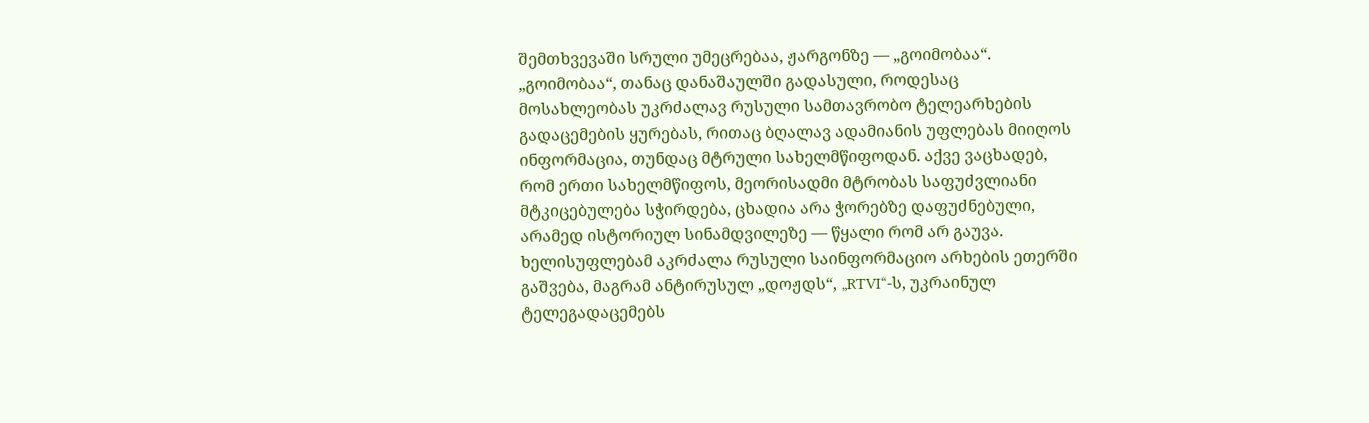შემთხვევაში სრული უმეცრებაა, ჟარგონზე — „გოიმობაა“.
„გოიმობაა“, თანაც დანაშაულში გადასული, როდესაც მოსახლეობას უკრძალავ რუსული სამთავრობო ტელეარხების გადაცემების ყურებას, რითაც ბღალავ ადამიანის უფლებას მიიღოს ინფორმაცია, თუნდაც მტრული სახელმწიფოდან. აქვე ვაცხადებ, რომ ერთი სახელმწიფოს, მეორისადმი მტრობას საფუძვლიანი მტკიცებულება სჭირდება, ცხადია არა ჭორებზე დაფუძნებული, არამედ ისტორიულ სინამდვილეზე — წყალი რომ არ გაუვა.
ხელისუფლებამ აკრძალა რუსული საინფორმაციო არხების ეთერში გაშვება, მაგრამ ანტირუსულ „დოჟდს“, „RTVI“-ს, უკრაინულ ტელეგადაცემებს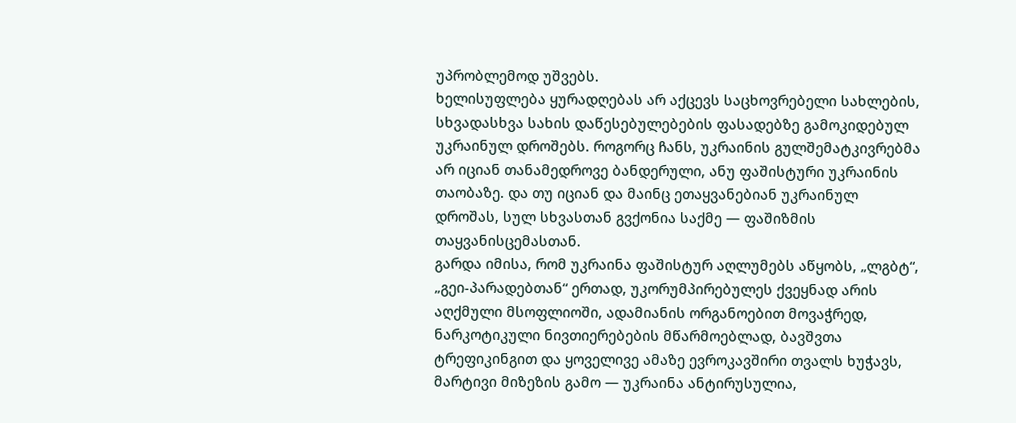უპრობლემოდ უშვებს.
ხელისუფლება ყურადღებას არ აქცევს საცხოვრებელი სახლების, სხვადასხვა სახის დაწესებულებების ფასადებზე გამოკიდებულ უკრაინულ დროშებს. როგორც ჩანს, უკრაინის გულშემატკივრებმა არ იციან თანამედროვე ბანდერული, ანუ ფაშისტური უკრაინის თაობაზე. და თუ იციან და მაინც ეთაყვანებიან უკრაინულ დროშას, სულ სხვასთან გვქონია საქმე — ფაშიზმის თაყვანისცემასთან.
გარდა იმისა, რომ უკრაინა ფაშისტურ აღლუმებს აწყობს, „ლგბტ“, „გეი-პარადებთან“ ერთად, უკორუმპირებულეს ქვეყნად არის აღქმული მსოფლიოში, ადამიანის ორგანოებით მოვაჭრედ, ნარკოტიკული ნივთიერებების მწარმოებლად, ბავშვთა ტრეფიკინგით და ყოველივე ამაზე ევროკავშირი თვალს ხუჭავს, მარტივი მიზეზის გამო — უკრაინა ანტირუსულია,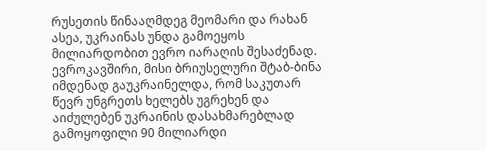რუსეთის წინააღმდეგ მეომარი და რახან ასეა, უკრაინას უნდა გამოეყოს მილიარდობით ევრო იარაღის შესაძენად.
ევროკავშირი, მისი ბრიუსელური შტაბ-ბინა იმდენად გაუკრაინელდა, რომ საკუთარ წევრ უნგრეთს ხელებს უგრეხენ და აიძულებენ უკრაინის დასახმარებლად გამოყოფილი 90 მილიარდი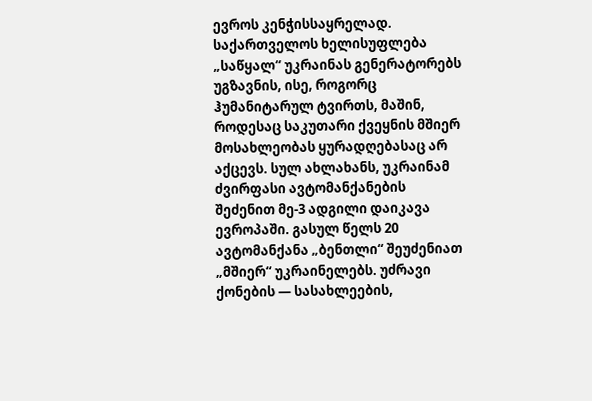ევროს კენჭისსაყრელად.
საქართველოს ხელისუფლება „საწყალ“ უკრაინას გენერატორებს უგზავნის, ისე, როგორც ჰუმანიტარულ ტვირთს, მაშინ, როდესაც საკუთარი ქვეყნის მშიერ მოსახლეობას ყურადღებასაც არ აქცევს. სულ ახლახანს, უკრაინამ ძვირფასი ავტომანქანების შეძენით მე-3 ადგილი დაიკავა ევროპაში. გასულ წელს 20 ავტომანქანა „ბენთლი“ შეუძენიათ „მშიერ“ უკრაინელებს. უძრავი ქონების — სასახლეების,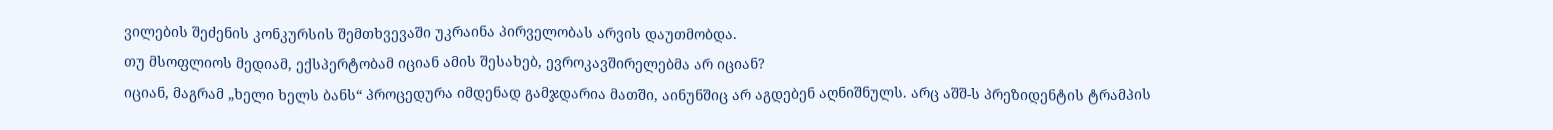ვილების შეძენის კონკურსის შემთხვევაში უკრაინა პირველობას არვის დაუთმობდა.
თუ მსოფლიოს მედიამ, ექსპერტობამ იციან ამის შესახებ, ევროკავშირელებმა არ იციან?
იციან, მაგრამ „ხელი ხელს ბანს“ პროცედურა იმდენად გამჯდარია მათში, აინუნშიც არ აგდებენ აღნიშნულს. არც აშშ-ს პრეზიდენტის ტრამპის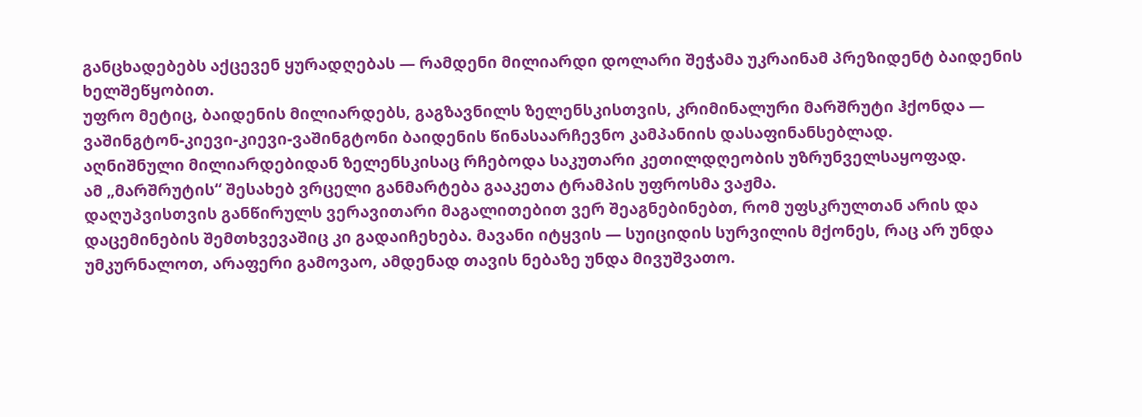განცხადებებს აქცევენ ყურადღებას — რამდენი მილიარდი დოლარი შეჭამა უკრაინამ პრეზიდენტ ბაიდენის ხელშეწყობით.
უფრო მეტიც, ბაიდენის მილიარდებს, გაგზავნილს ზელენსკისთვის, კრიმინალური მარშრუტი ჰქონდა — ვაშინგტონ-კიევი-კიევი-ვაშინგტონი ბაიდენის წინასაარჩევნო კამპანიის დასაფინანსებლად.
აღნიშნული მილიარდებიდან ზელენსკისაც რჩებოდა საკუთარი კეთილდღეობის უზრუნველსაყოფად.
ამ „მარშრუტის“ შესახებ ვრცელი განმარტება გააკეთა ტრამპის უფროსმა ვაჟმა.
დაღუპვისთვის განწირულს ვერავითარი მაგალითებით ვერ შეაგნებინებთ, რომ უფსკრულთან არის და დაცემინების შემთხვევაშიც კი გადაიჩეხება. მავანი იტყვის — სუიციდის სურვილის მქონეს, რაც არ უნდა უმკურნალოთ, არაფერი გამოვაო, ამდენად თავის ნებაზე უნდა მივუშვათო.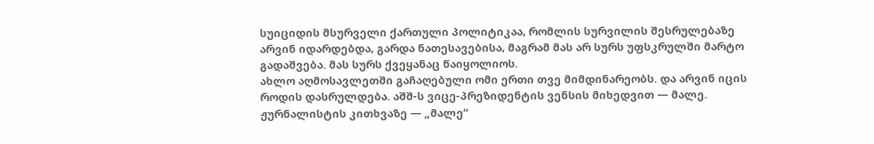სუიციდის მსურველი ქართული პოლიტიკაა, რომლის სურვილის შესრულებაზე არვინ იდარდებდა, გარდა ნათესავებისა, მაგრამ მას არ სურს უფსკრულში მარტო გადაშვება. მას სურს ქვეყანაც წაიყოლიოს.
ახლო აღმოსავლეთში გაჩაღებული ომი ერთი თვე მიმდინარეობს. და არვინ იცის როდის დასრულდება. აშშ-ს ვიცე-პრეზიდენტის ვენსის მიხედვით — მალე. ჟურნალისტის კითხვაზე — „მალე“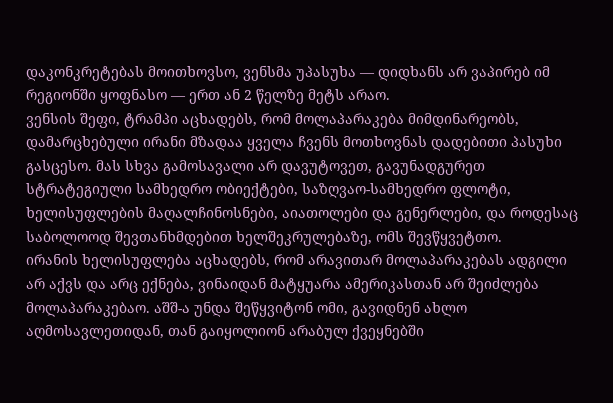დაკონკრეტებას მოითხოვსო, ვენსმა უპასუხა — დიდხანს არ ვაპირებ იმ რეგიონში ყოფნასო — ერთ ან 2 წელზე მეტს არაო.
ვენსის შეფი, ტრამპი აცხადებს, რომ მოლაპარაკება მიმდინარეობს, დამარცხებული ირანი მზადაა ყველა ჩვენს მოთხოვნას დადებითი პასუხი გასცესო. მას სხვა გამოსავალი არ დავუტოვეთ, გავუნადგურეთ სტრატეგიული სამხედრო ობიექტები, საზღვაო-სამხედრო ფლოტი, ხელისუფლების მაღალჩინოსნები, აიათოლები და გენერლები, და როდესაც საბოლოოდ შევთანხმდებით ხელშეკრულებაზე, ომს შევწყვეტთო.
ირანის ხელისუფლება აცხადებს, რომ არავითარ მოლაპარაკებას ადგილი არ აქვს და არც ექნება, ვინაიდან მატყუარა ამერიკასთან არ შეიძლება მოლაპარაკებაო. აშშ-ა უნდა შეწყვიტონ ომი, გავიდნენ ახლო აღმოსავლეთიდან, თან გაიყოლიონ არაბულ ქვეყნებში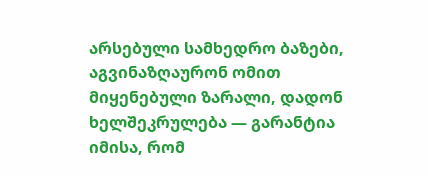არსებული სამხედრო ბაზები, აგვინაზღაურონ ომით მიყენებული ზარალი, დადონ ხელშეკრულება — გარანტია იმისა, რომ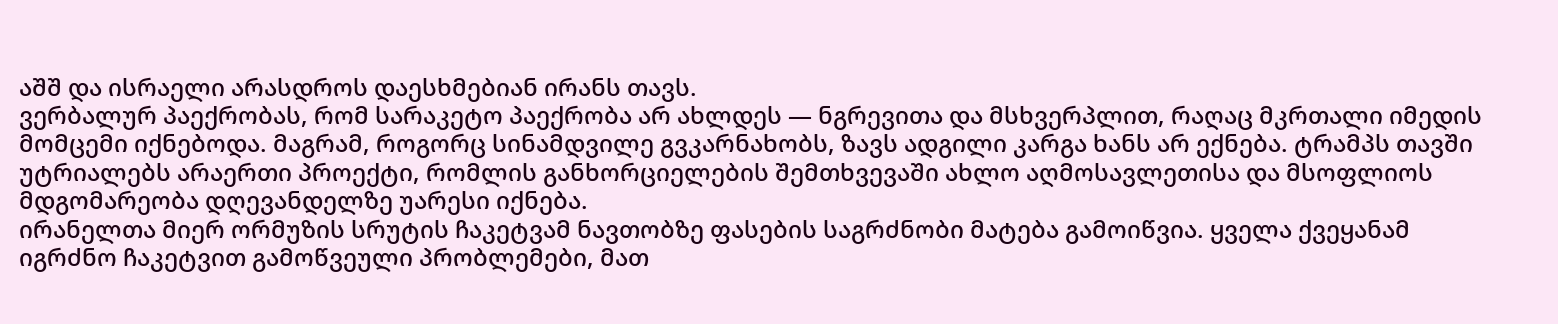აშშ და ისრაელი არასდროს დაესხმებიან ირანს თავს.
ვერბალურ პაექრობას, რომ სარაკეტო პაექრობა არ ახლდეს — ნგრევითა და მსხვერპლით, რაღაც მკრთალი იმედის მომცემი იქნებოდა. მაგრამ, როგორც სინამდვილე გვკარნახობს, ზავს ადგილი კარგა ხანს არ ექნება. ტრამპს თავში უტრიალებს არაერთი პროექტი, რომლის განხორციელების შემთხვევაში ახლო აღმოსავლეთისა და მსოფლიოს მდგომარეობა დღევანდელზე უარესი იქნება.
ირანელთა მიერ ორმუზის სრუტის ჩაკეტვამ ნავთობზე ფასების საგრძნობი მატება გამოიწვია. ყველა ქვეყანამ იგრძნო ჩაკეტვით გამოწვეული პრობლემები, მათ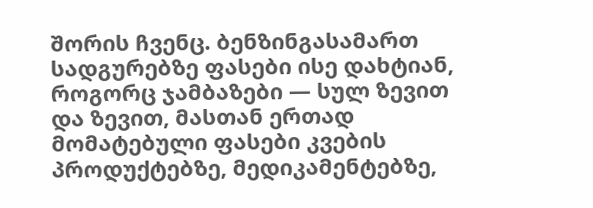შორის ჩვენც. ბენზინგასამართ სადგურებზე ფასები ისე დახტიან, როგორც ჯამბაზები — სულ ზევით და ზევით, მასთან ერთად მომატებული ფასები კვების პროდუქტებზე, მედიკამენტებზე,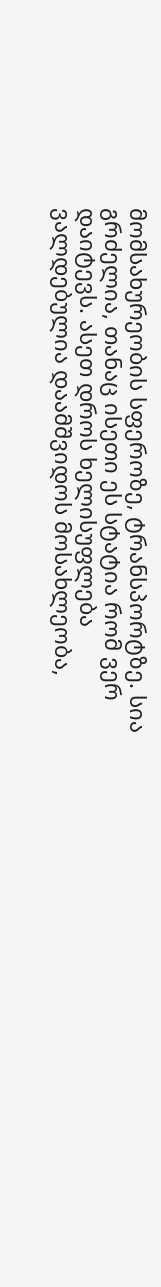მომსახურეობის სფეროზე, ტრანსპორტზე. სია გრძელია, თანაც ისეთი ეს სტატია რომ ვერ დაიტევს. ასეთ დროს ხელისუფლება ვალდებულია დაამშვიდოს მოსახლეობა,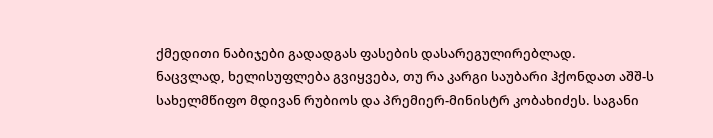ქმედითი ნაბიჯები გადადგას ფასების დასარეგულირებლად.
ნაცვლად, ხელისუფლება გვიყვება, თუ რა კარგი საუბარი ჰქონდათ აშშ-ს სახელმწიფო მდივან რუბიოს და პრემიერ-მინისტრ კობახიძეს. საგანი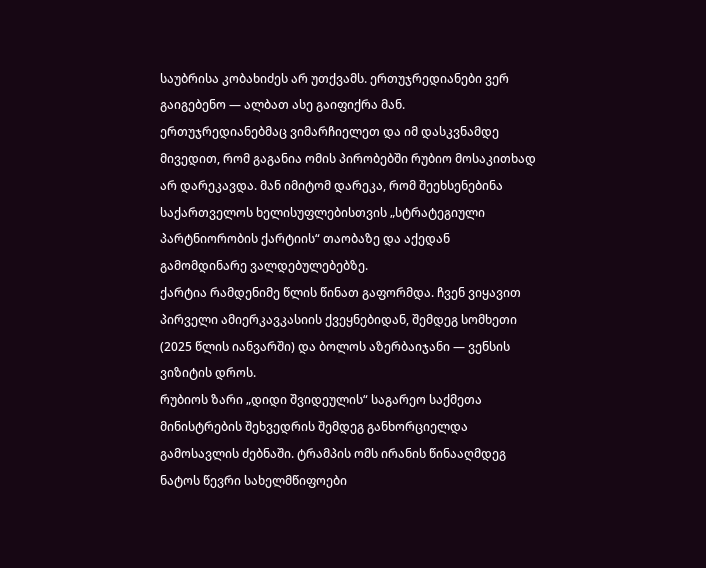საუბრისა კობახიძეს არ უთქვამს. ერთუჯრედიანები ვერ გაიგებენო — ალბათ ასე გაიფიქრა მან.
ერთუჯრედიანებმაც ვიმარჩიელეთ და იმ დასკვნამდე მივედით, რომ გაგანია ომის პირობებში რუბიო მოსაკითხად არ დარეკავდა. მან იმიტომ დარეკა, რომ შეეხსენებინა საქართველოს ხელისუფლებისთვის „სტრატეგიული პარტნიორობის ქარტიის“ თაობაზე და აქედან გამომდინარე ვალდებულებებზე.
ქარტია რამდენიმე წლის წინათ გაფორმდა. ჩვენ ვიყავით პირველი ამიერკავკასიის ქვეყნებიდან, შემდეგ სომხეთი (2025 წლის იანვარში) და ბოლოს აზერბაიჯანი — ვენსის ვიზიტის დროს.
რუბიოს ზარი „დიდი შვიდეულის“ საგარეო საქმეთა მინისტრების შეხვედრის შემდეგ განხორციელდა გამოსავლის ძებნაში. ტრამპის ომს ირანის წინააღმდეგ ნატოს წევრი სახელმწიფოები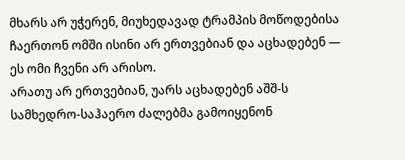მხარს არ უჭერენ, მიუხედავად ტრამპის მოწოდებისა ჩაერთონ ომში ისინი არ ერთვებიან და აცხადებენ — ეს ომი ჩვენი არ არისო.
არათუ არ ერთვებიან, უარს აცხადებენ აშშ-ს სამხედრო-საჰაერო ძალებმა გამოიყენონ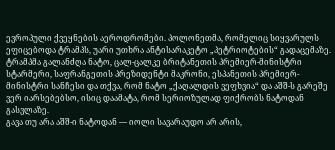ევროპული ქვეყნების აეროდრომები. პოლონეთმა, რომელიც სიყვარულს ეფიცებოდა ტრამპს, უარი უთხრა ანტისარაკეტო „პეტრიოტების“ გადაცემაზე.
ტრამპმა გალანძღა ნატო, ცალ-ცალკე ბრიტანეთის პრემიერ-მინისტრი სტარმერი, საფრანგეთის პრეზიდენტი მაკრონი, ესპანეთის პრემიერ-მინისტრი სანჩესი და თქვა, რომ ნატო „ქაღალდის ვეფხვია“ და აშშ-ს გარეშე ვერ იარსებებსო, ისიც დაამატა, რომ სერიოზულად ფიქრობს ნატოდან გასვლაზე.
გავა თუ არა აშშ-ი ნატოდან — იოლი სავარაუდო არ არის,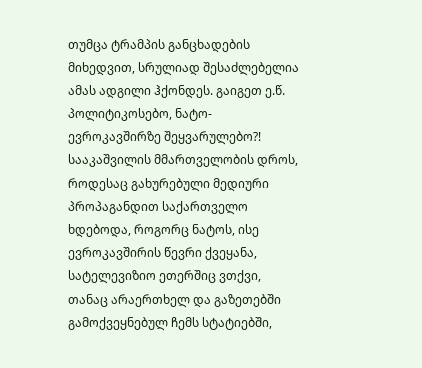თუმცა ტრამპის განცხადების მიხედვით, სრულიად შესაძლებელია ამას ადგილი ჰქონდეს. გაიგეთ ე.წ. პოლიტიკოსებო, ნატო-ევროკავშირზე შეყვარულებო?!
სააკაშვილის მმართველობის დროს, როდესაც გახურებული მედიური პროპაგანდით საქართველო ხდებოდა, როგორც ნატოს, ისე ევროკავშირის წევრი ქვეყანა, სატელევიზიო ეთერშიც ვთქვი, თანაც არაერთხელ და გაზეთებში გამოქვეყნებულ ჩემს სტატიებში,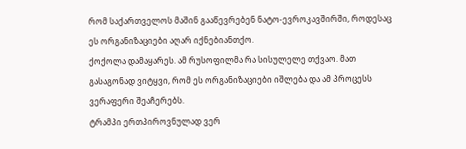რომ საქართველოს მაშინ გააწევრებენ ნატო-ევროკავშირში, როდესაც ეს ორგანიზაციები აღარ იქნებიანთქო.
ქოქოლა დამაყარეს. ამ რუსოფილმა რა სისულელე თქვაო. მათ გასაგონად ვიტყვი, რომ ეს ორგანიზაციები იშლება და ამ პროცესს ვერაფერი შეაჩერებს.
ტრამპი ერთპიროვნულად ვერ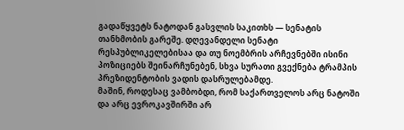გადაწყვეტს ნატოდან გასვლის საკითხს — სენატის თანხმობის გარეშე. დღევანდელი სენატი რესპუბლიკელებისაა და თუ ნოემბრის არჩევნებში ისინი პოზიციებს შეინარჩუნებენ, სხვა სურათი გვექნება ტრამპის პრეზიდენტობის ვადის დასრულებამდე.
მაშინ, როდესაც ვამბობდი, რომ საქართველოს არც ნატოში და არც ევროკავშირში არ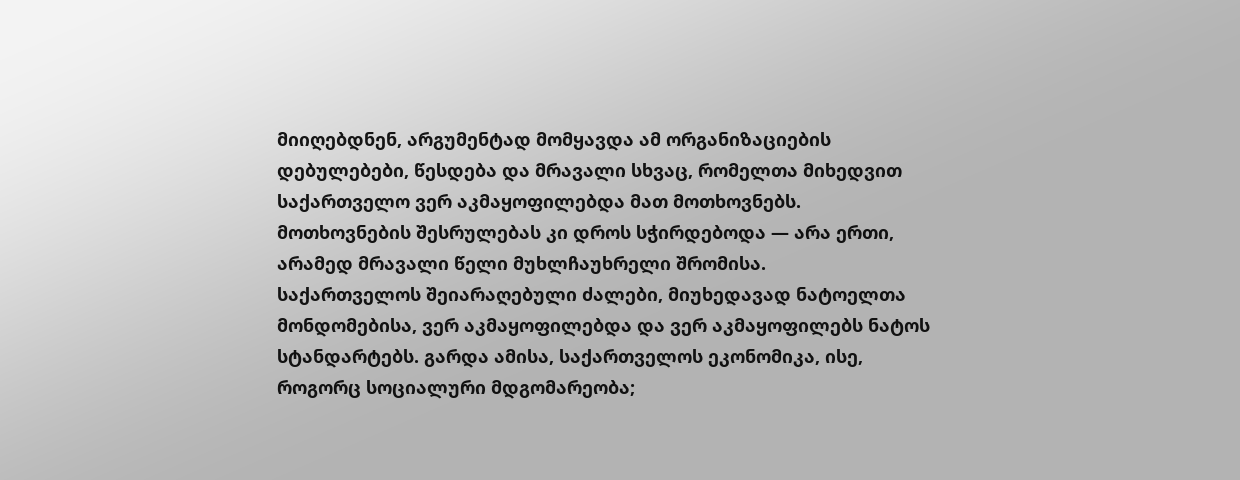მიიღებდნენ, არგუმენტად მომყავდა ამ ორგანიზაციების დებულებები, წესდება და მრავალი სხვაც, რომელთა მიხედვით საქართველო ვერ აკმაყოფილებდა მათ მოთხოვნებს. მოთხოვნების შესრულებას კი დროს სჭირდებოდა — არა ერთი, არამედ მრავალი წელი მუხლჩაუხრელი შრომისა.
საქართველოს შეიარაღებული ძალები, მიუხედავად ნატოელთა მონდომებისა, ვერ აკმაყოფილებდა და ვერ აკმაყოფილებს ნატოს სტანდარტებს. გარდა ამისა, საქართველოს ეკონომიკა, ისე, როგორც სოციალური მდგომარეობა;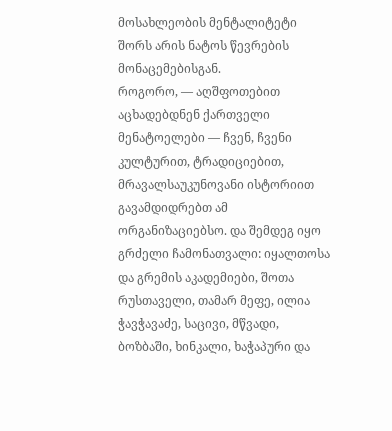მოსახლეობის მენტალიტეტი შორს არის ნატოს წევრების მონაცემებისგან.
როგორო, — აღშფოთებით აცხადებდნენ ქართველი მენატოელები — ჩვენ, ჩვენი კულტურით, ტრადიციებით, მრავალსაუკუნოვანი ისტორიით გავამდიდრებთ ამ ორგანიზაციებსო. და შემდეგ იყო გრძელი ჩამონათვალი: იყალთოსა და გრემის აკადემიები, შოთა რუსთაველი, თამარ მეფე, ილია ჭავჭავაძე, საცივი, მწვადი, ბოზბაში, ხინკალი, ხაჭაპური და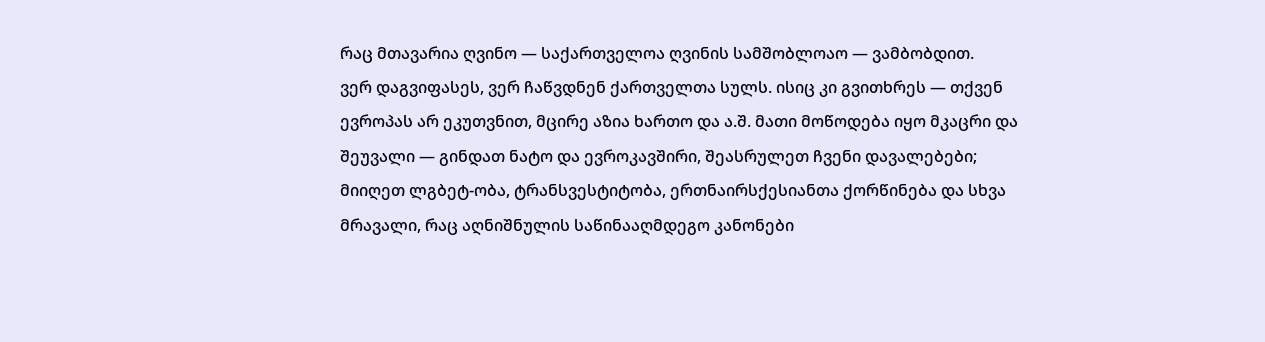რაც მთავარია ღვინო — საქართველოა ღვინის სამშობლოაო — ვამბობდით.
ვერ დაგვიფასეს, ვერ ჩაწვდნენ ქართველთა სულს. ისიც კი გვითხრეს — თქვენ ევროპას არ ეკუთვნით, მცირე აზია ხართო და ა.შ. მათი მოწოდება იყო მკაცრი და შეუვალი — გინდათ ნატო და ევროკავშირი, შეასრულეთ ჩვენი დავალებები; მიიღეთ ლგბეტ-ობა, ტრანსვესტიტობა, ერთნაირსქესიანთა ქორწინება და სხვა მრავალი, რაც აღნიშნულის საწინააღმდეგო კანონები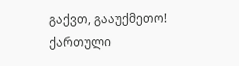გაქვთ, გააუქმეთო!
ქართული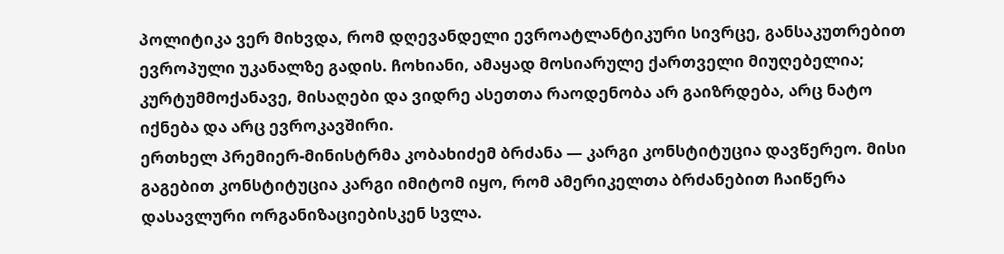პოლიტიკა ვერ მიხვდა, რომ დღევანდელი ევროატლანტიკური სივრცე, განსაკუთრებით ევროპული უკანალზე გადის. ჩოხიანი, ამაყად მოსიარულე ქართველი მიუღებელია; კურტუმმოქანავე, მისაღები და ვიდრე ასეთთა რაოდენობა არ გაიზრდება, არც ნატო იქნება და არც ევროკავშირი.
ერთხელ პრემიერ-მინისტრმა კობახიძემ ბრძანა — კარგი კონსტიტუცია დავწერეო. მისი გაგებით კონსტიტუცია კარგი იმიტომ იყო, რომ ამერიკელთა ბრძანებით ჩაიწერა დასავლური ორგანიზაციებისკენ სვლა.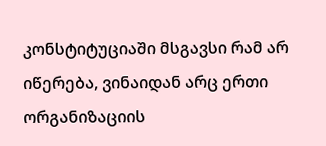კონსტიტუციაში მსგავსი რამ არ იწერება, ვინაიდან არც ერთი ორგანიზაციის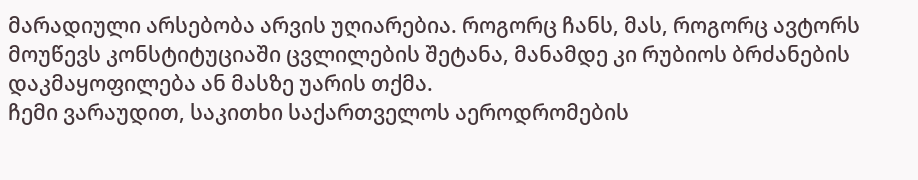მარადიული არსებობა არვის უღიარებია. როგორც ჩანს, მას, როგორც ავტორს მოუწევს კონსტიტუციაში ცვლილების შეტანა, მანამდე კი რუბიოს ბრძანების დაკმაყოფილება ან მასზე უარის თქმა.
ჩემი ვარაუდით, საკითხი საქართველოს აეროდრომების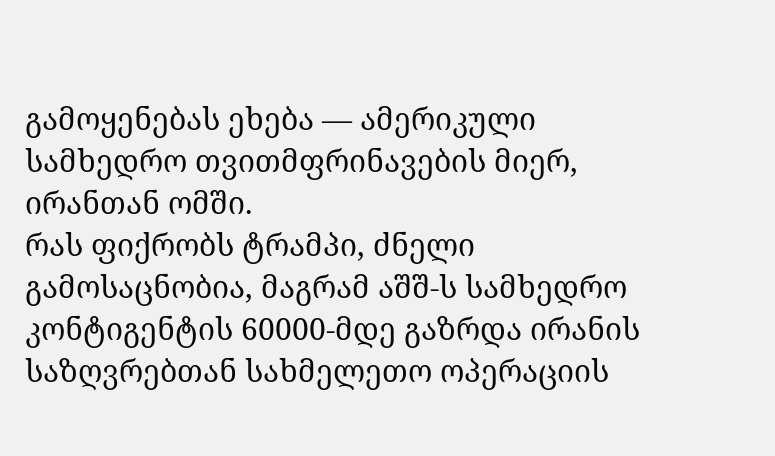გამოყენებას ეხება — ამერიკული სამხედრო თვითმფრინავების მიერ, ირანთან ომში.
რას ფიქრობს ტრამპი, ძნელი გამოსაცნობია, მაგრამ აშშ-ს სამხედრო კონტიგენტის 60000-მდე გაზრდა ირანის საზღვრებთან სახმელეთო ოპერაციის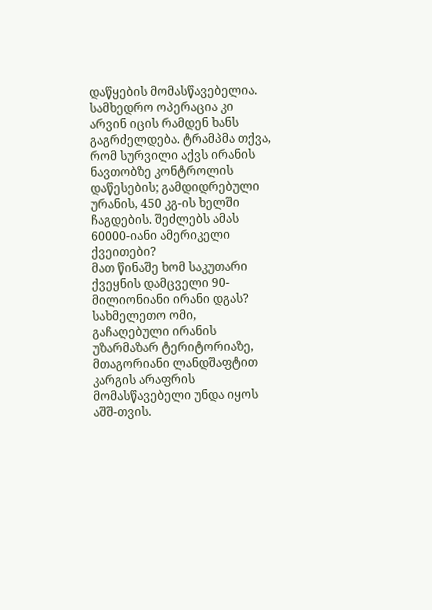დაწყების მომასწავებელია. სამხედრო ოპერაცია კი არვინ იცის რამდენ ხანს გაგრძელდება. ტრამპმა თქვა, რომ სურვილი აქვს ირანის ნავთობზე კონტროლის დაწესების; გამდიდრებული ურანის, 450 კგ-ის ხელში ჩაგდების. შეძლებს ამას 60000-იანი ამერიკელი ქვეითები?
მათ წინაშე ხომ საკუთარი ქვეყნის დამცველი 90-მილიონიანი ირანი დგას?
სახმელეთო ომი, გაჩაღებული ირანის უზარმაზარ ტერიტორიაზე, მთაგორიანი ლანდშაფტით კარგის არაფრის მომასწავებელი უნდა იყოს აშშ-თვის.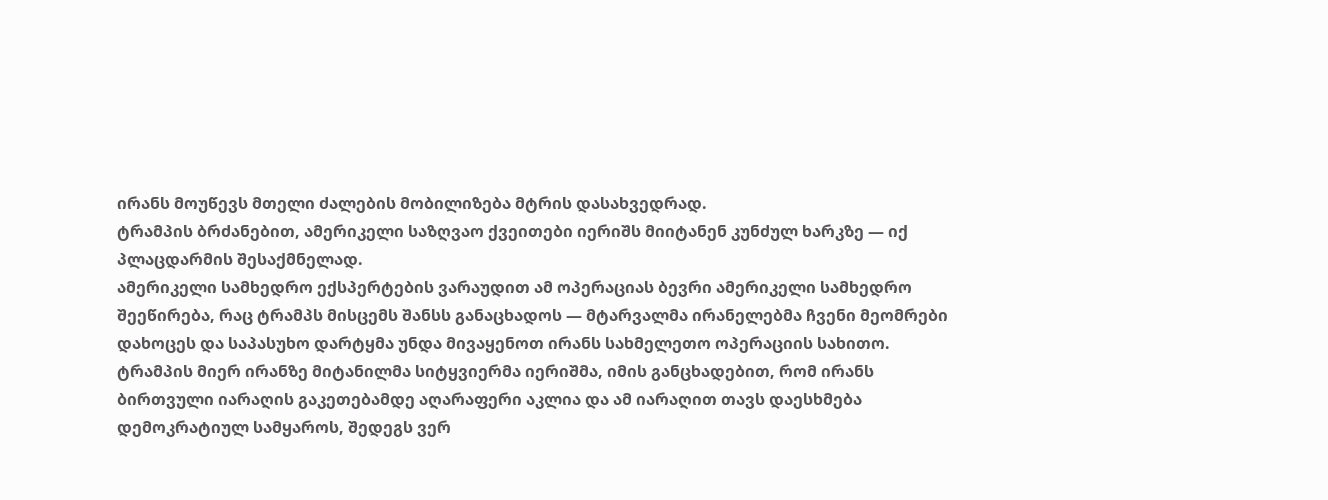ირანს მოუწევს მთელი ძალების მობილიზება მტრის დასახვედრად.
ტრამპის ბრძანებით, ამერიკელი საზღვაო ქვეითები იერიშს მიიტანენ კუნძულ ხარკზე — იქ პლაცდარმის შესაქმნელად.
ამერიკელი სამხედრო ექსპერტების ვარაუდით ამ ოპერაციას ბევრი ამერიკელი სამხედრო შეეწირება, რაც ტრამპს მისცემს შანსს განაცხადოს — მტარვალმა ირანელებმა ჩვენი მეომრები დახოცეს და საპასუხო დარტყმა უნდა მივაყენოთ ირანს სახმელეთო ოპერაციის სახითო.
ტრამპის მიერ ირანზე მიტანილმა სიტყვიერმა იერიშმა, იმის განცხადებით, რომ ირანს ბირთვული იარაღის გაკეთებამდე აღარაფერი აკლია და ამ იარაღით თავს დაესხმება დემოკრატიულ სამყაროს, შედეგს ვერ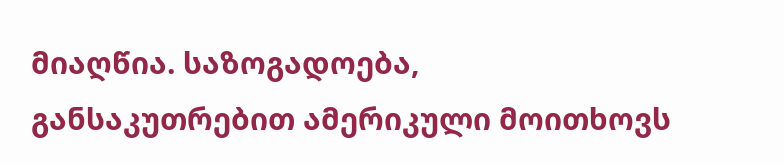მიაღწია. საზოგადოება, განსაკუთრებით ამერიკული მოითხოვს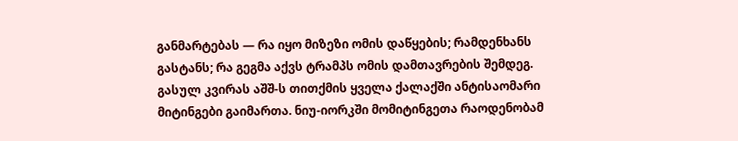განმარტებას — რა იყო მიზეზი ომის დაწყების; რამდენხანს გასტანს; რა გეგმა აქვს ტრამპს ომის დამთავრების შემდეგ.
გასულ კვირას აშშ-ს თითქმის ყველა ქალაქში ანტისაომარი მიტინგები გაიმართა. ნიუ-იორკში მომიტინგეთა რაოდენობამ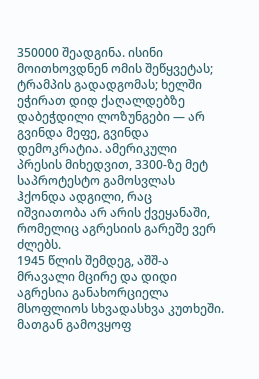350000 შეადგინა. ისინი მოითხოვდნენ ომის შეწყვეტას; ტრამპის გადადგომას; ხელში ეჭირათ დიდ ქაღალდებზე დაბეჭდილი ლოზუნგები — არ გვინდა მეფე, გვინდა დემოკრატია. ამერიკული პრესის მიხედვით, 3300-ზე მეტ საპროტესტო გამოსვლას ჰქონდა ადგილი, რაც იშვიათობა არ არის ქვეყანაში, რომელიც აგრესიის გარეშე ვერ ძლებს.
1945 წლის შემდეგ, აშშ-ა მრავალი მცირე და დიდი აგრესია განახორციელა მსოფლიოს სხვადასხვა კუთხეში. მათგან გამოვყოფ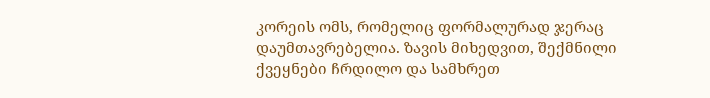კორეის ომს, რომელიც ფორმალურად ჯერაც დაუმთავრებელია. ზავის მიხედვით, შექმნილი ქვეყნები ჩრდილო და სამხრეთ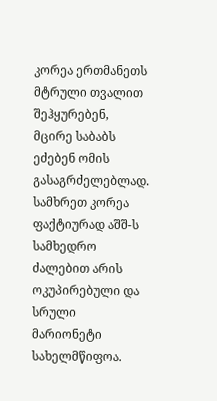კორეა ერთმანეთს მტრული თვალით შეჰყურებენ, მცირე საბაბს ეძებენ ომის გასაგრძელებლად.
სამხრეთ კორეა ფაქტიურად აშშ-ს სამხედრო ძალებით არის ოკუპირებული და სრული მარიონეტი სახელმწიფოა.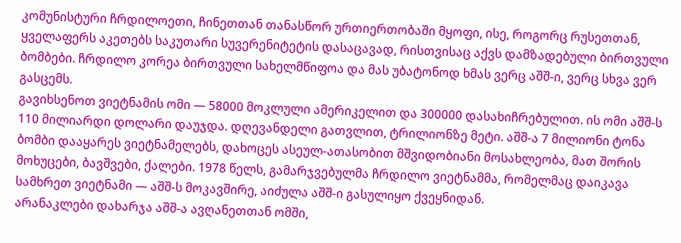კომუნისტური ჩრდილოეთი, ჩინეთთან თანასწორ ურთიერთობაში მყოფი, ისე, როგორც რუსეთთან, ყველაფერს აკეთებს საკუთარი სუვერენიტეტის დასაცავად, რისთვისაც აქვს დამზადებული ბირთვული ბომბები. ჩრდილო კორეა ბირთვული სახელმწიფოა და მას უბატონოდ ხმას ვერც აშშ-ი, ვერც სხვა ვერ გასცემს.
გავიხსენოთ ვიეტნამის ომი — 58000 მოკლული ამერიკელით და 300000 დასახიჩრებულით. ის ომი აშშ-ს 110 მილიარდი დოლარი დაუჯდა. დღევანდელი გათვლით, ტრილიონზე მეტი. აშშ-ა 7 მილიონი ტონა ბომბი დააყარეს ვიეტნამელებს, დახოცეს ასეულ-ათასობით მშვიდობიანი მოსახლეობა, მათ შორის მოხუცები, ბავშვები, ქალები. 1978 წელს, გამარჯვებულმა ჩრდილო ვიეტნამმა, რომელმაც დაიკავა სამხრეთ ვიეტნამი — აშშ-ს მოკავშირე, აიძულა აშშ-ი გასულიყო ქვეყნიდან.
არანაკლები დახარჯა აშშ-ა ავღანეთთან ომში,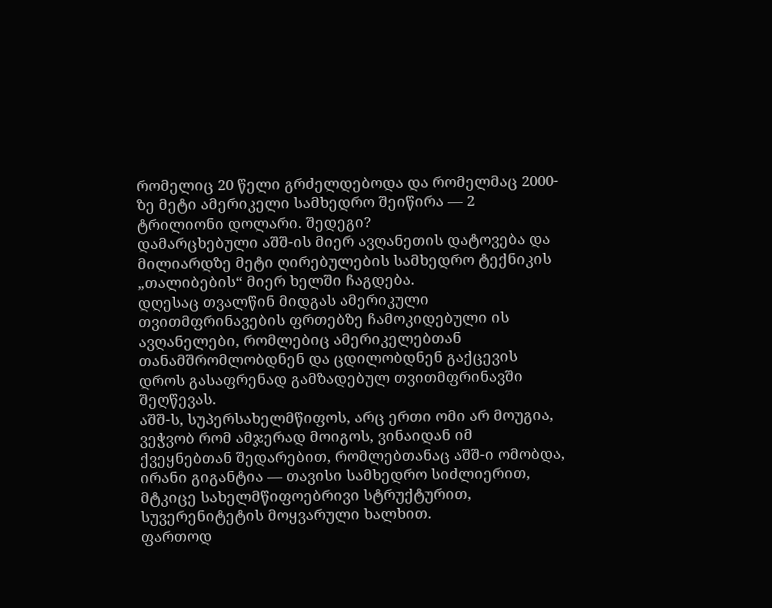რომელიც 20 წელი გრძელდებოდა და რომელმაც 2000-ზე მეტი ამერიკელი სამხედრო შეიწირა — 2 ტრილიონი დოლარი. შედეგი?
დამარცხებული აშშ-ის მიერ ავღანეთის დატოვება და მილიარდზე მეტი ღირებულების სამხედრო ტექნიკის „თალიბების“ მიერ ხელში ჩაგდება.
დღესაც თვალწინ მიდგას ამერიკული თვითმფრინავების ფრთებზე ჩამოკიდებული ის ავღანელები, რომლებიც ამერიკელებთან თანამშრომლობდნენ და ცდილობდნენ გაქცევის დროს გასაფრენად გამზადებულ თვითმფრინავში შეღწევას.
აშშ-ს, სუპერსახელმწიფოს, არც ერთი ომი არ მოუგია, ვეჭვობ რომ ამჯერად მოიგოს, ვინაიდან იმ ქვეყნებთან შედარებით, რომლებთანაც აშშ-ი ომობდა, ირანი გიგანტია — თავისი სამხედრო სიძლიერით, მტკიცე სახელმწიფოებრივი სტრუქტურით, სუვერენიტეტის მოყვარული ხალხით.
ფართოდ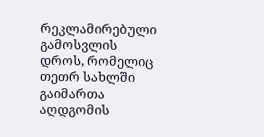რეკლამირებული გამოსვლის დროს, რომელიც თეთრ სახლში გაიმართა აღდგომის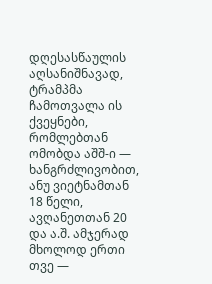დღესასწაულის აღსანიშნავად, ტრამპმა ჩამოთვალა ის ქვეყნები, რომლებთან ომობდა აშშ-ი — ხანგრძლივობით, ანუ ვიეტნამთან 18 წელი, ავღანეთთან 20 და ა.შ. ამჯერად მხოლოდ ერთი თვე —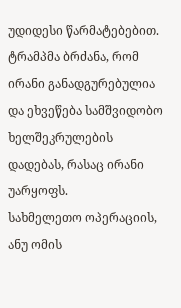უდიდესი წარმატებებით. ტრამპმა ბრძანა, რომ ირანი განადგურებულია და ეხვეწება სამშვიდობო ხელშეკრულების დადებას, რასაც ირანი უარყოფს.
სახმელეთო ოპერაციის, ანუ ომის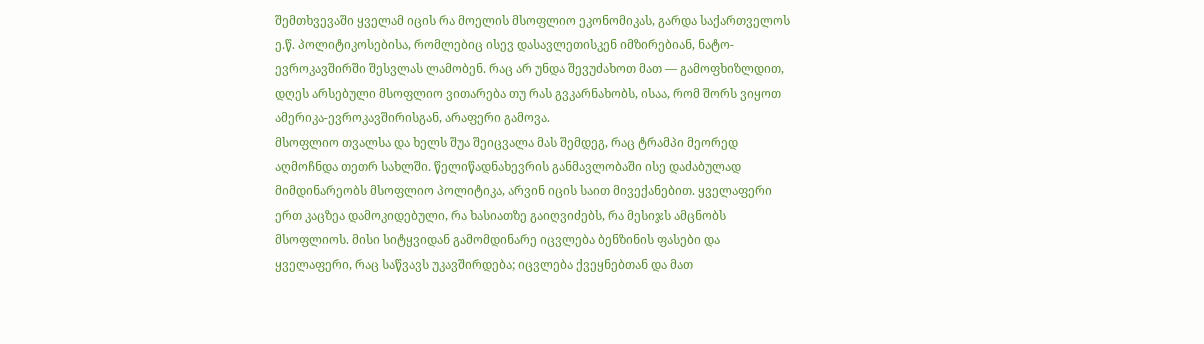შემთხვევაში ყველამ იცის რა მოელის მსოფლიო ეკონომიკას, გარდა საქართველოს ე.წ. პოლიტიკოსებისა, რომლებიც ისევ დასავლეთისკენ იმზირებიან, ნატო-ევროკავშირში შესვლას ლამობენ. რაც არ უნდა შევუძახოთ მათ — გამოფხიზლდით, დღეს არსებული მსოფლიო ვითარება თუ რას გვკარნახობს, ისაა, რომ შორს ვიყოთ ამერიკა-ევროკავშირისგან, არაფერი გამოვა.
მსოფლიო თვალსა და ხელს შუა შეიცვალა მას შემდეგ, რაც ტრამპი მეორედ აღმოჩნდა თეთრ სახლში. წელიწადნახევრის განმავლობაში ისე დაძაბულად მიმდინარეობს მსოფლიო პოლიტიკა, არვინ იცის საით მივექანებით. ყველაფერი ერთ კაცზეა დამოკიდებული, რა ხასიათზე გაიღვიძებს, რა მესიჯს ამცნობს მსოფლიოს. მისი სიტყვიდან გამომდინარე იცვლება ბენზინის ფასები და ყველაფერი, რაც საწვავს უკავშირდება; იცვლება ქვეყნებთან და მათ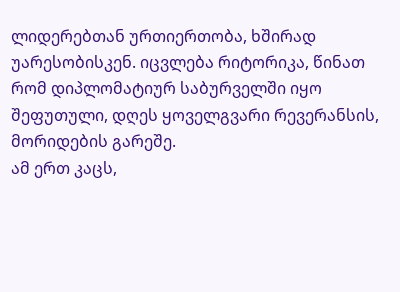ლიდერებთან ურთიერთობა, ხშირად უარესობისკენ. იცვლება რიტორიკა, წინათ რომ დიპლომატიურ საბურველში იყო შეფუთული, დღეს ყოველგვარი რევერანსის, მორიდების გარეშე.
ამ ერთ კაცს,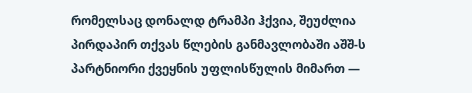რომელსაც დონალდ ტრამპი ჰქვია, შეუძლია პირდაპირ თქვას წლების განმავლობაში აშშ-ს პარტნიორი ქვეყნის უფლისწულის მიმართ —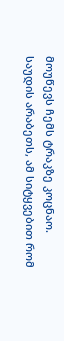მოუწევს ჩემს ტრაკზე კოცნაო.
საუდის არაბეთს, ამ სიტყვებით რომ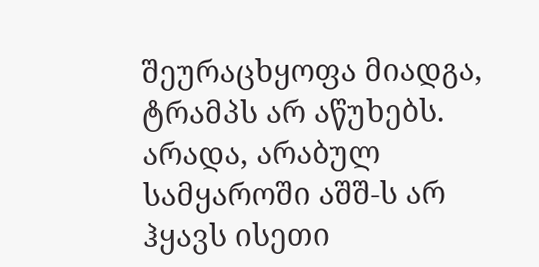შეურაცხყოფა მიადგა, ტრამპს არ აწუხებს. არადა, არაბულ სამყაროში აშშ-ს არ ჰყავს ისეთი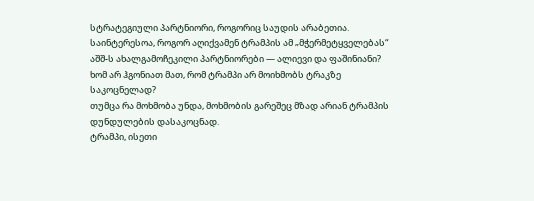სტრატეგიული პარტნიორი, როგორიც საუდის არაბეთია.
საინტერესოა, როგორ აღიქვამენ ტრამპის ამ „მჭერმეტყველებას“ აშშ-ს ახალგამოჩეკილი პარტნიორები — ალიევი და ფაშინიანი? ხომ არ ჰგონიათ მათ, რომ ტრამპი არ მოიხმობს ტრაკზე საკოცნელად?
თუმცა რა მოხმობა უნდა, მოხმობის გარეშეც მზად არიან ტრამპის დუნდულების დასაკოცნად.
ტრამპი, ისეთი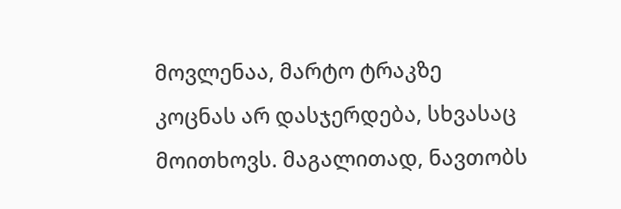მოვლენაა, მარტო ტრაკზე კოცნას არ დასჯერდება, სხვასაც მოითხოვს. მაგალითად, ნავთობს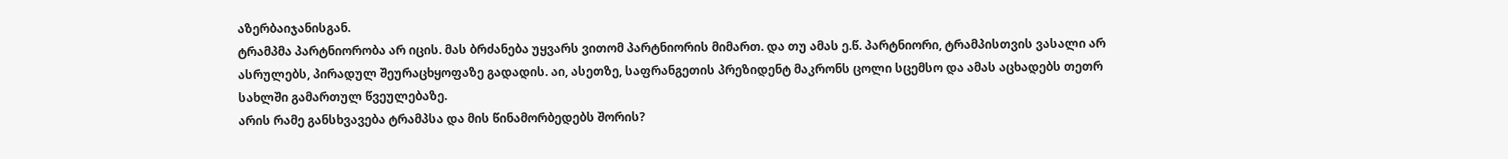აზერბაიჯანისგან.
ტრამპმა პარტნიორობა არ იცის. მას ბრძანება უყვარს ვითომ პარტნიორის მიმართ. და თუ ამას ე.წ. პარტნიორი, ტრამპისთვის ვასალი არ ასრულებს, პირადულ შეურაცხყოფაზე გადადის. აი, ასეთზე, საფრანგეთის პრეზიდენტ მაკრონს ცოლი სცემსო და ამას აცხადებს თეთრ სახლში გამართულ წვეულებაზე.
არის რამე განსხვავება ტრამპსა და მის წინამორბედებს შორის?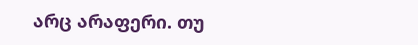არც არაფერი. თუ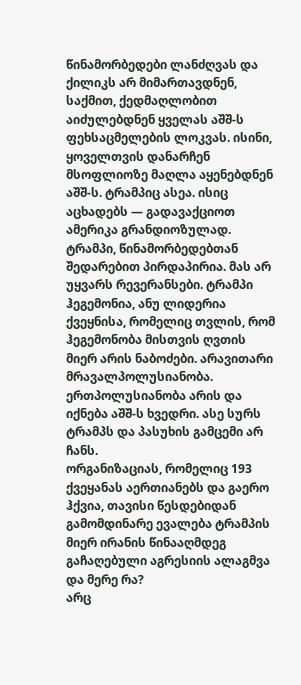წინამორბედები ლანძღვას და ქილიკს არ მიმართავდნენ, საქმით, ქედმაღლობით აიძულებდნენ ყველას აშშ-ს ფეხსაცმელების ლოკვას. ისინი, ყოველთვის დანარჩენ მსოფლიოზე მაღლა აყენებდნენ აშშ-ს. ტრამპიც ასეა. ისიც აცხადებს — გადავაქციოთ ამერიკა გრანდიოზულად.
ტრამპი, წინამორბედებთან შედარებით პირდაპირია. მას არ უყვარს რევერანსები. ტრამპი ჰეგემონია, ანუ ლიდერია ქვეყნისა, რომელიც თვლის, რომ ჰეგემონობა მისთვის ღვთის მიერ არის ნაბოძები. არავითარი მრავალპოლუსიანობა. ერთპოლუსიანობა არის და იქნება აშშ-ს ხვედრი. ასე სურს ტრამპს და პასუხის გამცემი არ ჩანს.
ორგანიზაციას, რომელიც 193 ქვეყანას აერთიანებს და გაერო ჰქვია, თავისი წესდებიდან გამომდინარე ევალება ტრამპის მიერ ირანის წინააღმდეგ გაჩაღებული აგრესიის ალაგმვა და მერე რა?
არც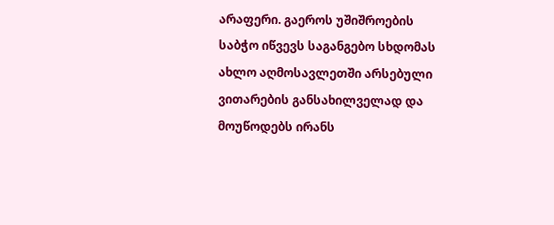არაფერი. გაეროს უშიშროების საბჭო იწვევს საგანგებო სხდომას ახლო აღმოსავლეთში არსებული ვითარების განსახილველად და მოუწოდებს ირანს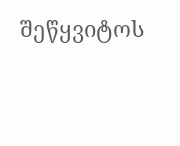შეწყვიტოს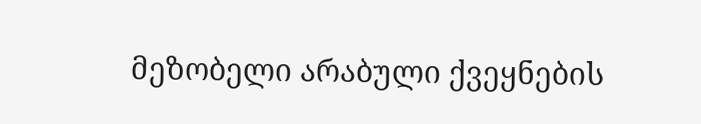მეზობელი არაბული ქვეყნების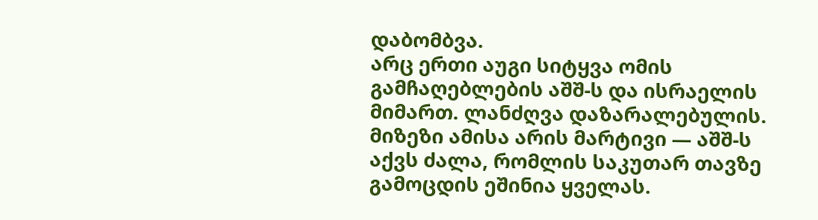დაბომბვა.
არც ერთი აუგი სიტყვა ომის გამჩაღებლების აშშ-ს და ისრაელის მიმართ. ლანძღვა დაზარალებულის. მიზეზი ამისა არის მარტივი — აშშ-ს აქვს ძალა, რომლის საკუთარ თავზე გამოცდის ეშინია ყველას.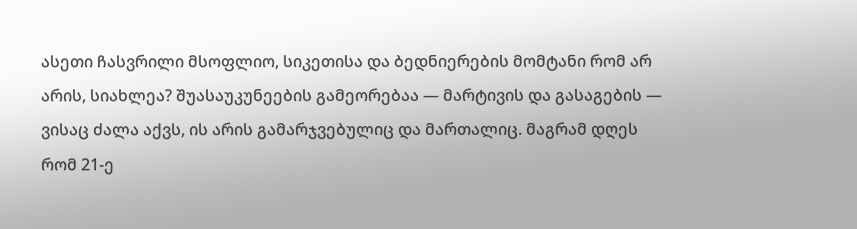ასეთი ჩასვრილი მსოფლიო, სიკეთისა და ბედნიერების მომტანი რომ არ არის, სიახლეა? შუასაუკუნეების გამეორებაა — მარტივის და გასაგების — ვისაც ძალა აქვს, ის არის გამარჯვებულიც და მართალიც. მაგრამ დღეს რომ 21-ე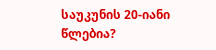საუკუნის 20-იანი წლებია?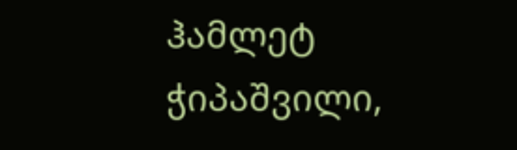ჰამლეტ ჭიპაშვილი,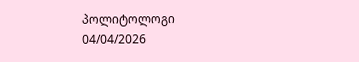პოლიტოლოგი
04/04/2026